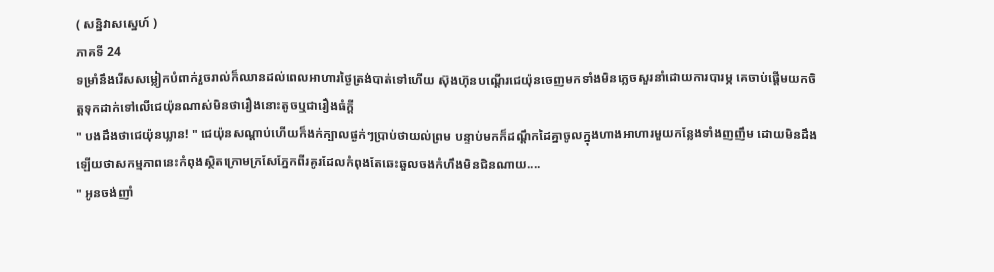( សន្និវាសស្នេហ៍ )
ភាគទី 24
ទម្រាំនឹងរើសសម្លៀកបំពាក់រួចរាល់ក៏ឈានដល់ពេលអាហារថ្ងៃត្រង់បាត់ទៅហើយ ស៊ុងហ៊ុនបណ្តើរជេយ៉ុនចេញមកទាំងមិនភ្លេចសួរនាំដោយការបារម្ភ គេចាប់ផ្តើមយកចិត្តទុកដាក់ទៅលើជេយ៉ុនណាស់មិនថារឿងនោះតូចឬជារឿងធំក្តី
" បងដឹងថាជេយ៉ុនឃ្លាន! " ជេយ៉ុនសណ្តាប់ហើយក៏ងក់ក្បាលផ្ងក់ៗប្រាប់ថាយល់ព្រម បន្ទាប់មកក៏ដណ្តឹកដៃគ្នាចូលក្នុងហាងអាហារមួយកន្លែងទាំងញញឹម ដោយមិនដឹងឡើយថាសកម្មភាពនេះកំពុងស្ថិតក្រោមក្រសែភ្នែកពីរគូរដែលកំពុងតែឆេះឆួលចងកំហឹងមិនជិនណាយ....
" អូនចង់ញាំ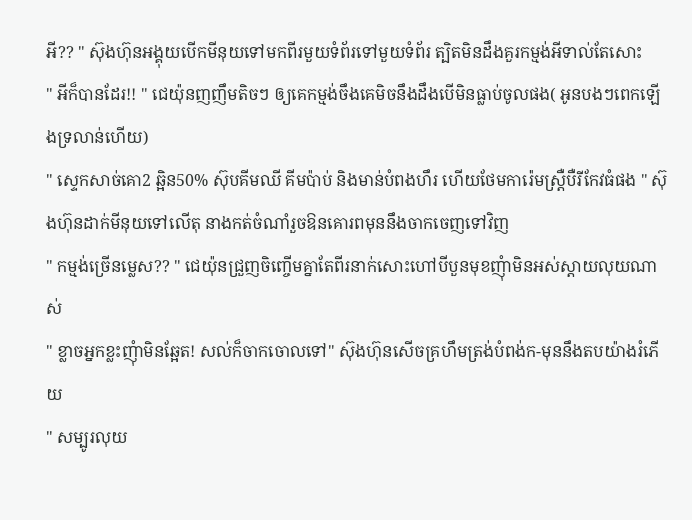អី?? " ស៊ុងហ៊ុនអង្គុយបើកមីនុយទៅមកពីរមួយទំព័រទៅមួយទំព័រ ត្បិតមិនដឹងគួរកម្មង់អីទាល់តែសោះ
" អីក៏បានដែរ!! " ជេយ៉ុនញញឹមតិចៗ ឲ្យគេកម្មង់ចឹងគេមិចនឹងដឹងបើមិនធ្លាប់ចូលផង( អូនបងៗពេកឡើងទ្រលាន់ហើយ)
" ស្ទេកសាច់គោ2 ឆ្អិន50% ស៊ុបគីមឈី គីមប៉ាប់ និងមាន់បំពងហឹរ ហើយថែមការ៉េមស្ត្រឺបឺរីកែវធំផង " ស៊ុងហ៊ុនដាក់មីនុយទៅលើតុ នាងកត់ចំណាំរួចឱនគោរពមុននឹងចាកចេញទៅវិញ
" កម្មង់ច្រើនម្លេស?? " ជេយ៉ុនជ្រួញចិញ្ចើមគ្នាតែពីរនាក់សោះហៅបីបួនមុខញុំាមិនអស់ស្តាយលុយណាស់
" ខ្លាចអ្នកខ្លះញុំាមិនឆ្អែត! សល់ក៏ចាកចោលទៅ" ស៊ុងហ៊ុនសើចគ្រហឹមត្រង់បំពង់ក-មុននឹងតបយ៉ាងរំភើយ
" សម្បូរលុយ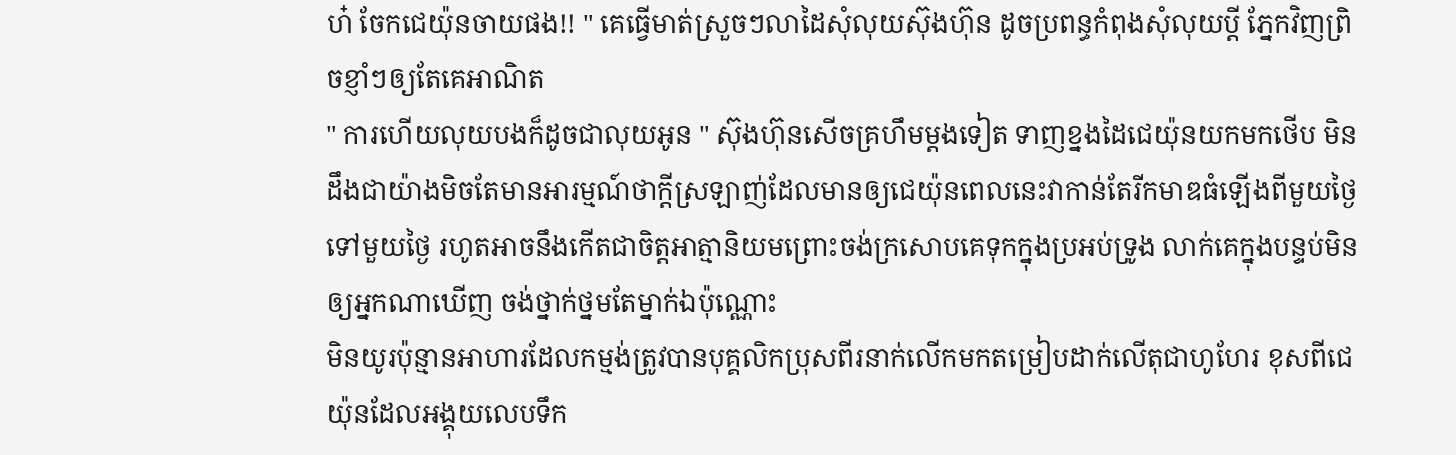ហ៎ ចែកជេយ៉ុនចាយផង!! " គេធ្វើមាត់ស្រួចៗលាដៃសុំលុយស៊ុងហ៊ុន ដូចប្រពន្ធកំពុងសុំលុយប្តី ភ្នែកវិញព្រិចខ្ញាំៗឲ្យតែគេអាណិត
" ការហើយលុយបងក៏ដូចជាលុយអូន " ស៊ុងហ៊ុនសើចគ្រហឹមម្តងទៀត ទាញខ្នងដៃជេយ៉ុនយកមកថើប មិនដឹងជាយ៉ាងមិចតែមានអារម្មណ៍ថាក្តីស្រឡាញ់ដែលមានឲ្យជេយ៉ុនពេលនេះវាកាន់តែរីកមាឌធំឡើងពីមួយថ្ងៃទៅមួយថ្ងៃ រហូតអាចនឹងកើតជាចិត្តអាត្មានិយមព្រោះចង់ក្រសោបគេទុកក្នុងប្រអប់ទ្រូង លាក់គេក្នុងបន្ទប់មិនឲ្យអ្នកណាឃើញ ចង់ថ្នាក់ថ្នមតែម្នាក់ឯប៉ុណ្ណោះ
មិនយូរប៉ុន្មានអាហារដែលកម្មង់ត្រូវបានបុគ្គលិកប្រុសពីរនាក់លើកមកតម្រៀបដាក់លើតុជាហូហែរ ខុសពីជេយ៉ុនដែលអង្គុយលេបទឹក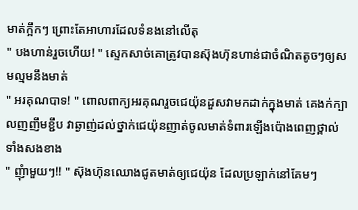មាត់ក្អឹកៗ ព្រោះតែអាហារដែលទំនងនៅលើតុ
" បងហាន់រួចហើយ! " ស្ទេកសាច់គោត្រូវបានស៊ុងហ៊ុនហាន់ជាចំណិតតូចៗឲ្យសមល្មមនឹងមាត់
" អរគុណបាទ! " ពោលពាក្យអរគុណរួចជេយ៉ុនដួសវាមកដាក់ក្នុងមាត់ គេងក់ក្បាលញញឹមខ្ជឹប វាឆ្ងាញ់ដល់ថ្នាក់ជេយ៉ុនញាត់ចូលមាត់ទំពារឡើងប៉ោងពេញថ្ពាល់ទាំងសងខាង
" ញុំាមួយៗ!! " ស៊ុងហ៊ុនឈោងជូតមាត់ឲ្យជេយ៉ុន ដែលប្រឡាក់នៅគែមៗ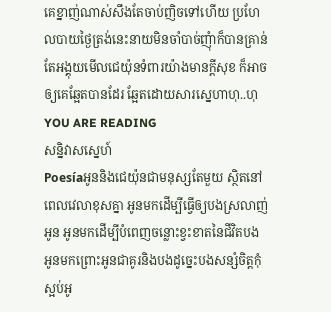គេខ្នាញ់ណាស់សឹងតែចាប់ញិចទៅហើយ ប្រហែលបាយថ្ងៃត្រង់នេះនាយមិនចាំបាច់ញុំាក៏បានគ្រាន់តែអង្គុយមើលជេយ៉ុនទំពារយ៉ាងមានក្តីសុខ ក៏អាចឲ្យគេឆ្អែតបានដែរ ឆ្អែតដោយសារស្នេហាហុ..ហុ
YOU ARE READING
សន្និវាសស្នេហ៍
Poesíaអូននិងជេយ៉ុនជាមនុស្សតែមួយ ស្ថិតនៅពេលវេលាខុសគ្នា អូនមកដេីម្បីធ្វេីឲ្យបងស្រលាញ់អូន អូនមកដេីម្បីបំពេញចន្លោះខ្វះខាតនៃជីវិតបង អូនមកព្រោះអូនជាគូរនិងបងដូច្នេះបងសន្សំចិត្តកុំស្អប់អូ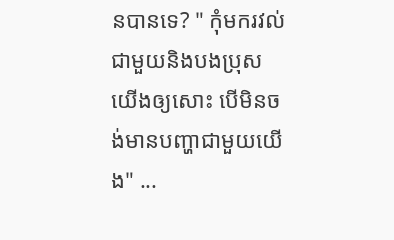នបានទេ? " កុំមករវល់ជាមួយនិងបងប្រុសយេីងឲ្យសោះ បេីមិនចង់មានបញ្ហាជាមួយយេីង" ...